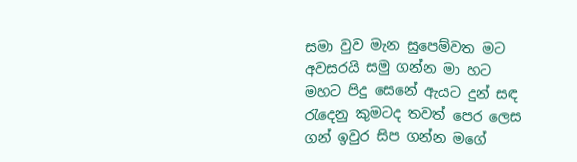සමා වුව මැන සුපෙම්වත මට
අවසරයි සමු ගන්න මා හට
මහට පිදු සෙනේ ඇයට දුන් සඳ
රැදෙනු කුමටද තවත් පෙර ලෙස
ගන් ඉවුර සිප ගන්න මගේ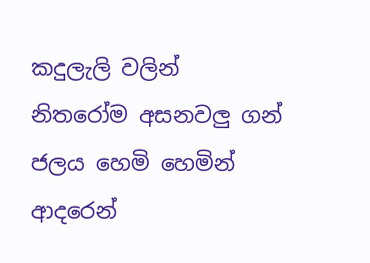කදුලැලි වලින්
නිතරෝම අසනවලු ගන් ජලය හෙමි හෙමින්
ආදරෙන්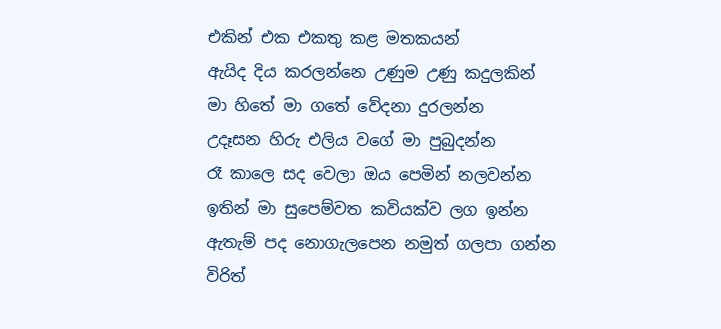එකින් එක එකතු කළ මතකයන්
ඇයිද දිය කරලන්නෙ උණුම උණු කදුලකින්
මා හිතේ මා ගතේ වේදනා දුරලන්න
උදෑසන හිරු එලිය වගේ මා පුබුදන්න
රෑ කාලෙ සද වෙලා ඔය පෙමින් නලවන්න
ඉතින් මා සුපෙම්වත කවියක්ව ලග ඉන්න
ඇතැම් පද නොගැලපෙන නමුත් ගලපා ගන්න
විරිත්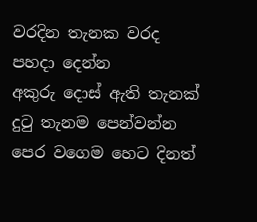වරදින තැනක වරද පහදා දෙන්න
අකුරු දොස් ඇති තැනක් දුටු තැනම පෙන්වන්න
පෙර වගෙම හෙට දිනත්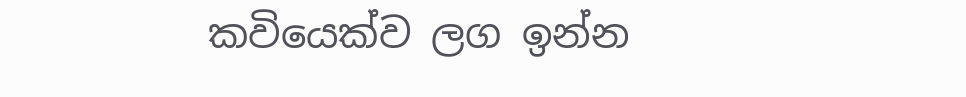කවියෙක්ව ලග ඉන්න